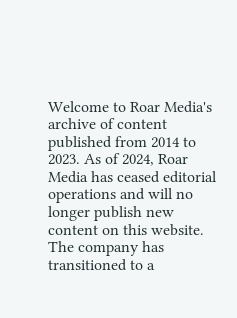Welcome to Roar Media's archive of content published from 2014 to 2023. As of 2024, Roar Media has ceased editorial operations and will no longer publish new content on this website.
The company has transitioned to a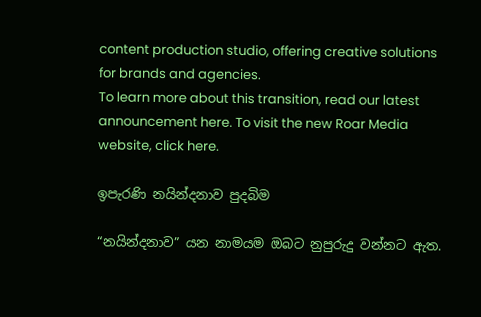content production studio, offering creative solutions for brands and agencies.
To learn more about this transition, read our latest announcement here. To visit the new Roar Media website, click here.

ඉපැරණි නයින්දනාව පුදබිම

“නයින්දනාව” යන නාමයම ඔබට නුපුරුදු වන්නට ඇත.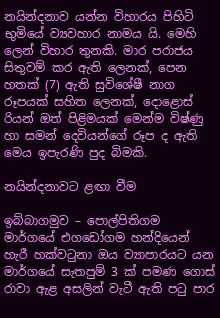නයින්දනාව යන්න විහාරය පිහිටි භුමියේ ව්‍යවහාර නාමය යි. මෙහි ලෙන් විහාර තුනකි. මාර පරාජය සිතුවම් කර ඇති ලෙනක්, පෙන හතක් (7) ඇති සුවිශේෂී නාග රූපයක් සහිත ලෙනක්, දොළොස් රියන් ඔත් පිළිමයක් මෙන්ම විෂ්ණු හා සමන් දෙවියන්ගේ රූප ද ඇති මෙය ඉපැරණි පුද බිමකි.

නයින්දනාවට ළඟා වීම

ඉබ්බාගමුව – පොල්පිතිගම මාර්ගයේ එගඩෝගම හන්දියෙන් හැරී හක්වටුනා ඔය ව්‍යාපාරයට යන මාර්ගයේ සැතපුම් 3 ක් පමණ ගොස් රාවා ඇළ අසලින් වැටී ඇති පටු පාර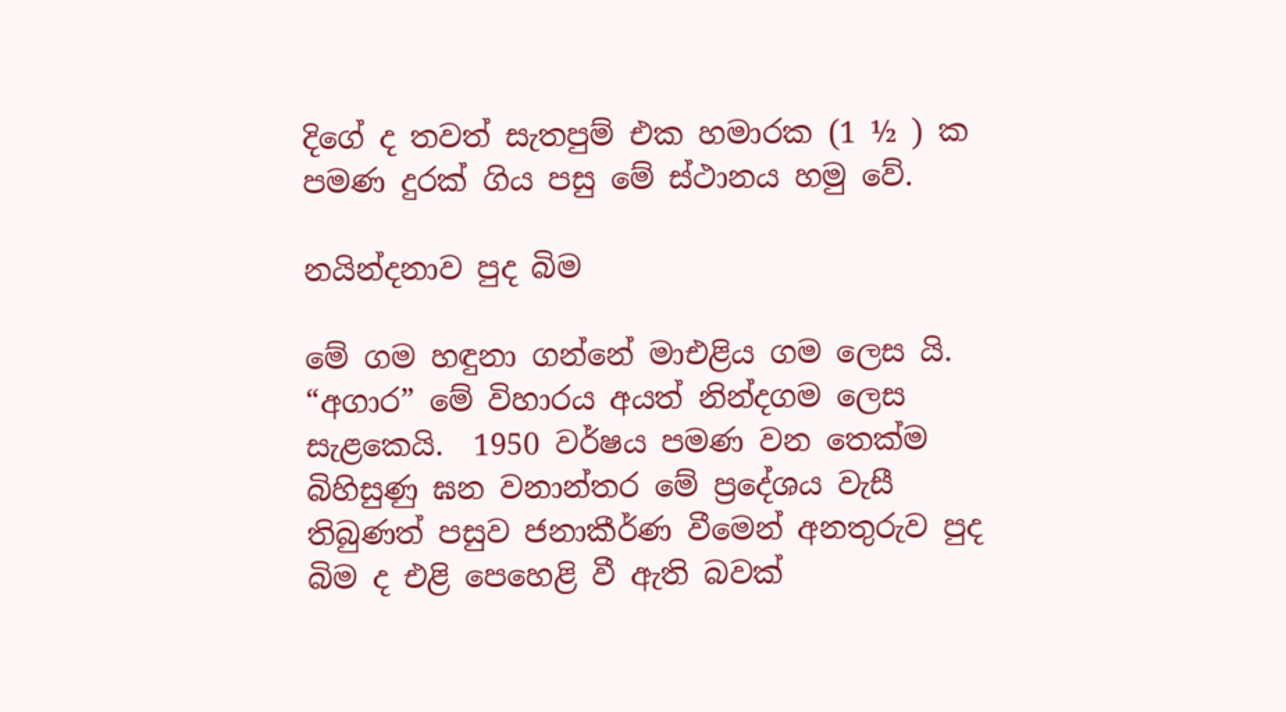දිගේ ද තවත් සැතපුම් එක හමාරක (1 ½ ) ක පමණ දුරක් ගිය පසු මේ ස්ථානය හමු වේ.

නයින්දනාව පුද බිම

මේ ගම හඳුනා ගන්නේ මාඑළිය ගම ලෙස යි. “අගාර” මේ විහාරය අයත් නින්දගම ලෙස සැළකෙයි.  1950 වර්ෂය පමණ වන තෙක්ම බිහිසුණු ඝන වනාන්තර මේ ප්‍රදේශය වැසී තිබුණත් පසුව ජනාකීර්ණ වීමෙන් අනතුරුව පුද බිම ද එළි පෙහෙළි වී ඇති බවක්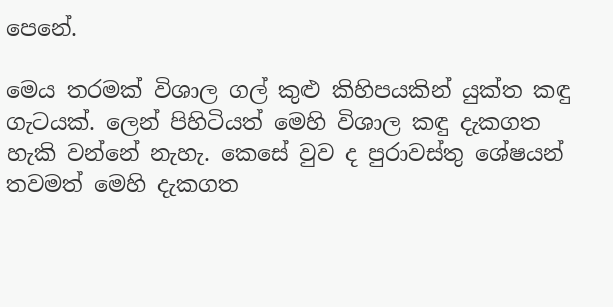පෙනේ.

මෙය තරමක් විශාල ගල් කුළු කිහිපයකින් යුක්ත කඳු ගැටයක්. ලෙන් පිහිටියත් මෙහි විශාල කඳු දැකගත හැකි වන්නේ නැහැ. කෙසේ වුව ද පුරාවස්තු ශේෂයන් තවමත් මෙහි දැකගත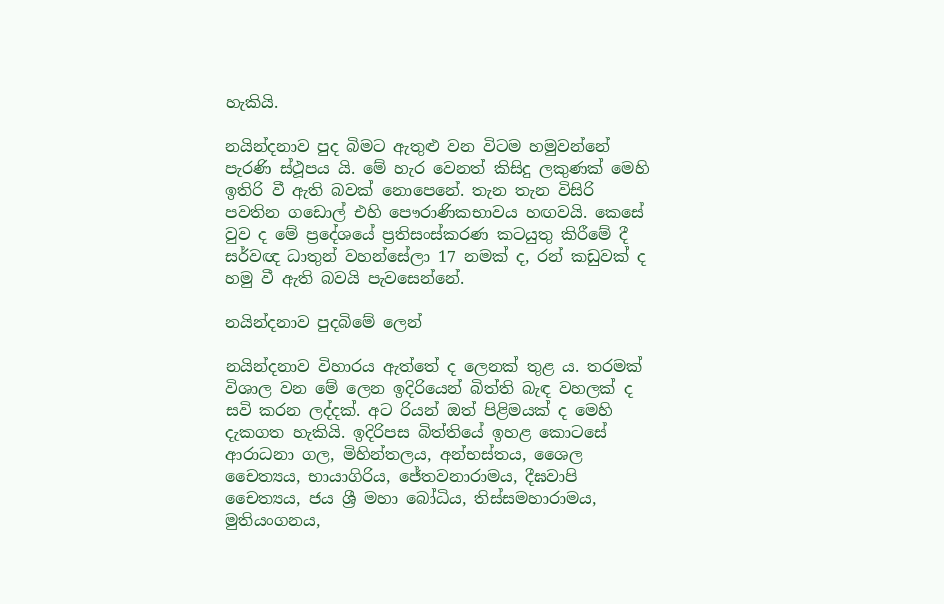හැකියි.

නයින්දනාව පුද බිමට ඇතුළු වන විටම හමුවන්නේ පැරණි ස්ථූපය යි. මේ හැර වෙනත් කිසිදු ලකුණක් මෙහි ඉතිරි වී ඇති බවක් නොපෙනේ. තැන තැන විසිරි පවතින ගඩොල් එහි පෞරාණිකභාවය හඟවයි. කෙසේ වුව ද මේ ප්‍රදේශයේ ප්‍රතිසංස්කරණ කටයුතු කිරීමේ දී සර්වඥ ධාතුන් වහන්සේලා 17 නමක් ද, රන් කඩුවක් ද හමු වී ඇති බවයි පැවසෙන්නේ.

නයින්දනාව පුදබිමේ ලෙන්

නයින්දනාව විහාරය ඇත්තේ ද ලෙනක් තුළ ය. තරමක් විශාල වන මේ ලෙන ඉදිරියෙන් බිත්ති බැඳ වහලක් ද සවි කරන ලද්දක්. අට රියන් ඔත් පිළිමයක් ද මෙහි දැකගත හැකියි. ඉදිරිපස බිත්තියේ ඉහළ කොටසේ ආරාධනා ගල, මිහින්තලය, අන්භස්තය, ශෛල චෛත්‍යය, භායාගිරිය, ජේතවනාරාමය, දීඝවාපි චෛත්‍යය, ජය ශ්‍රී මහා බෝධිය, තිස්සමහාරාමය, මුතියංගනය,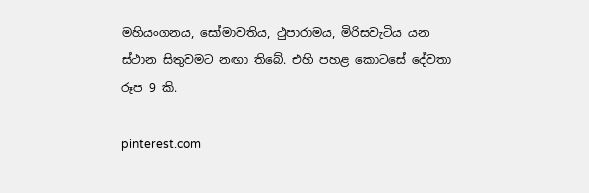මහියංගනය, සෝමාවතිය, ථුපාරාමය, මිරිසවැටිය යන ස්ථාන සිතුවමට නඟා තිබේ. එහි පහළ කොටසේ දේවතා රූප 9 කි.

pinterest.com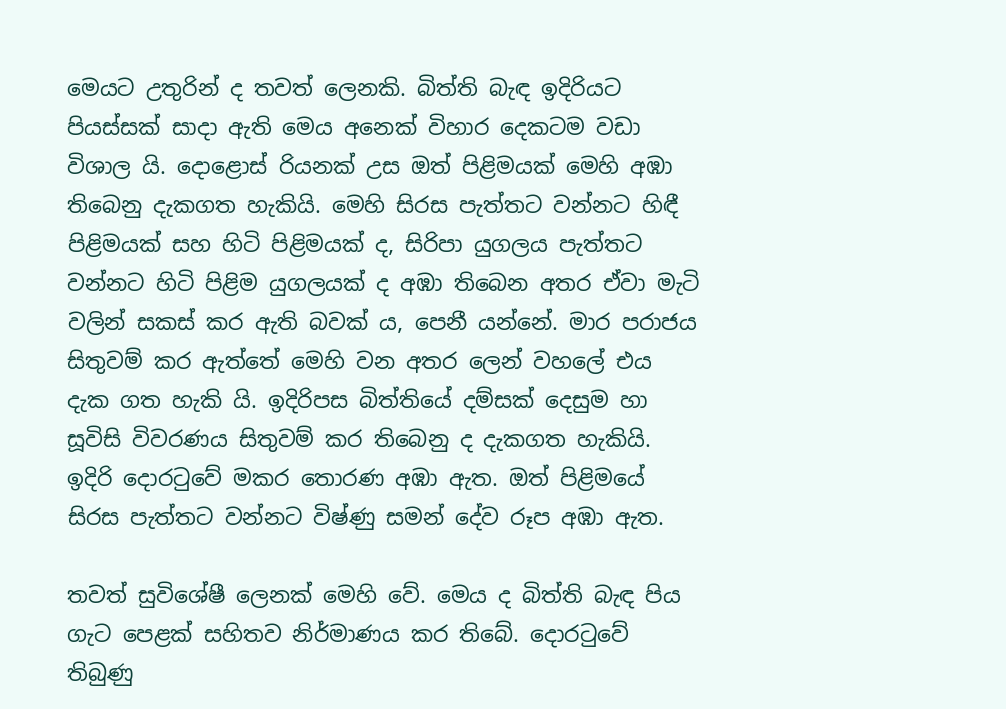මෙයට උතුරින් ද තවත් ලෙනකි. බිත්ති බැඳ ඉදිරියට පියස්සක් සාදා ඇති මෙය අනෙක් විහාර දෙකටම වඩා විශාල යි. දොළොස් රියනක් උස ඔත් පිළිමයක් මෙහි අඹා තිබෙනු දැකගත හැකියි. මෙහි සිරස පැත්තට වන්නට හිඳී පිළිමයක් සහ හිටි පිළිමයක් ද, සිරිපා යුගලය පැත්තට වන්නට හිටි පිළිම යුගලයක් ද අඹා තිබෙන අතර ඒවා මැටි වලින් සකස් කර ඇති බවක් ය, පෙනී යන්නේ. මාර පරාජය සිතුවම් කර ඇත්තේ මෙහි වන අතර ලෙන් වහලේ එය දැක ගත හැකි යි. ඉදිරිපස බිත්තියේ දම්සක් දෙසුම හා සූවිසි විවරණය සිතුවම් කර තිබෙනු ද දැකගත හැකියි. ඉදිරි දොරටුවේ මකර තොරණ අඹා ඇත. ඔත් පිළිමයේ සිරස පැත්තට වන්නට විෂ්ණු සමන් දේව රූප අඹා ඇත.

තවත් සුවිශේෂී ලෙනක් මෙහි වේ. මෙය ද බිත්ති බැඳ පිය ගැට පෙළක් සහිතව නිර්මාණය කර තිබේ. දොරටුවේ තිබුණු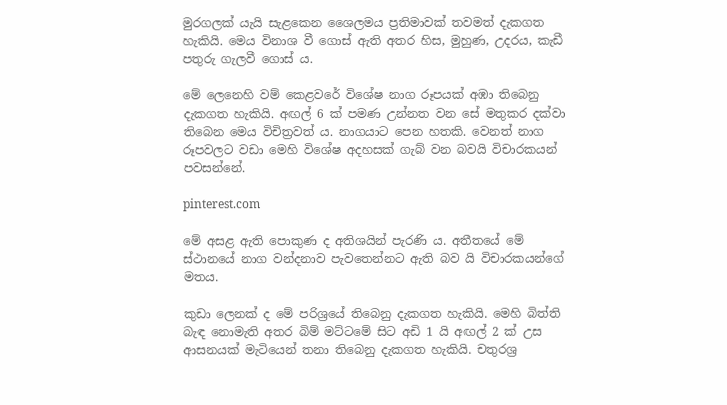මුරගලක් යැයි සැළකෙන ශෛලමය ප්‍රතිමාවක් තවමත් දැකගත හැකියි. මෙය විනාශ වී ගොස් ඇති අතර හිස, මුහුණ, උදරය, කැඩී පතුරු ගැලවී ගොස් ය.

මේ ලෙනෙහි වම් කෙළවරේ විශේෂ නාග රූපයක් අඹා තිබෙනු දැකගත හැකියි. අඟල් 6 ක් පමණ උන්නත වන සේ මතුකර දක්වා තිබෙන මෙය විචිත්‍රවත් ය. නාගයාට පෙන හතකි. වෙනත් නාග රූපවලට වඩා මෙහි විශේෂ අදහසක් ගැබ් වන බවයි විචාරකයන් පවසන්නේ.

pinterest.com

මේ අසළ ඇති පොකුණ ද අතිශයින් පැරණි ය. අතීතයේ මේ ස්ථානයේ නාග වන්දනාව පැවතෙන්නට ඇති බව යි විචාරකයන්ගේ මතය.

කුඩා ලෙනක් ද මේ පරිශ්‍රයේ තිබෙනු දැකගත හැකියි. මෙහි බිත්ති බැඳ නොමැති අතර බිම් මට්ටමේ සිට අඩි 1 යි අඟල් 2 ක් උස ආසනයක් මැටියෙන් තනා තිබෙනු දැකගත හැකියි. චතුරශ්‍ර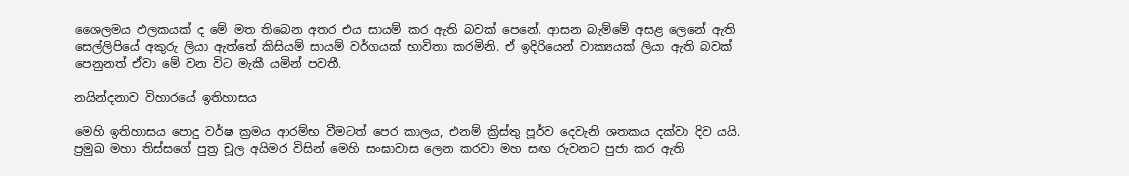ශෛලමය ඵලකයක් ද මේ මත තිබෙන අතර එය සායම් කර ඇති බවක් පෙනේ. ආසන බැම්මේ අසළ ලෙනේ ඇති සෙල්ලිපියේ අකුරු ලියා ඇත්තේ කිසියම් සායම් වර්ගයක් භාවිතා කරමිනි. ඒ ඉදිරියෙන් වාක්‍යයක් ලියා ඇති බවක් පෙනුනත් ඒවා මේ වන විට මැකී යමින් පවතී.

නයින්දනාව විහාරයේ ඉතිහාසය

මෙහි ඉතිහාසය පොදු වර්ෂ ක්‍රමය ආරම්භ වීමටත් පෙර කාලය, එනම් ක්‍රිස්තු පූර්ව දෙවැනි ශතකය දක්වා දිව යයි. ප්‍රමුඛ මහා තිස්සගේ පුත්‍ර චූල අයිමර විසින් මෙහි සංඝාවාස ලෙන කරවා මහ සඟ රුවනට පුජා කර ඇති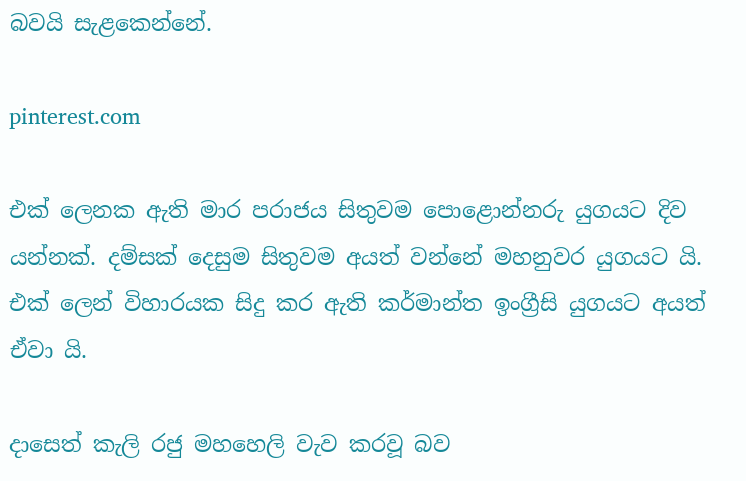බවයි සැළකෙන්නේ.

pinterest.com

එක් ලෙනක ඇති මාර පරාජය සිතුවම පොළොන්නරු යුගයට දිව යන්නක්. දම්සක් දෙසුම සිතුවම අයත් වන්නේ මහනුවර යුගයට යි. එක් ලෙන් විහාරයක සිදු කර ඇති කර්මාන්ත ඉංග්‍රීසි යුගයට අයත් ඒවා යි.

දාසෙත් කැලි රජු මහහෙලි වැව කරවූ බව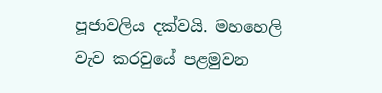පූජාවලිය දක්වයි. මහහෙලි වැව කරවුයේ පළමුවන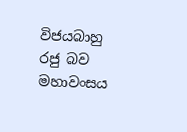විජයබාහු රජු බව මහාවංසය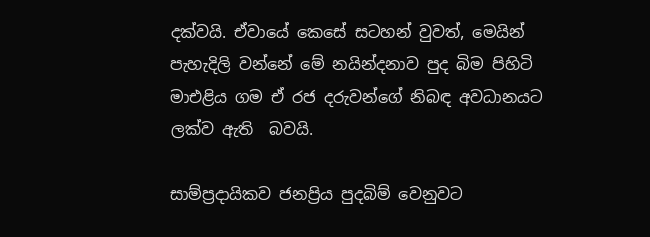දක්වයි. ඒවායේ කෙසේ සටහන් වුවත්, මෙයින් පැහැදිලි වන්නේ මේ නයින්දනාව පුද බිම පිහිටි මාඑළිය ගම ඒ රජ දරුවන්ගේ නිබඳ අවධානයට ලක්ව ඇති  බවයි.

සාම්ප්‍රදායිකව ජනප්‍රිය පුදබිම් වෙනුවට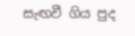සැඟවී ගිය පුද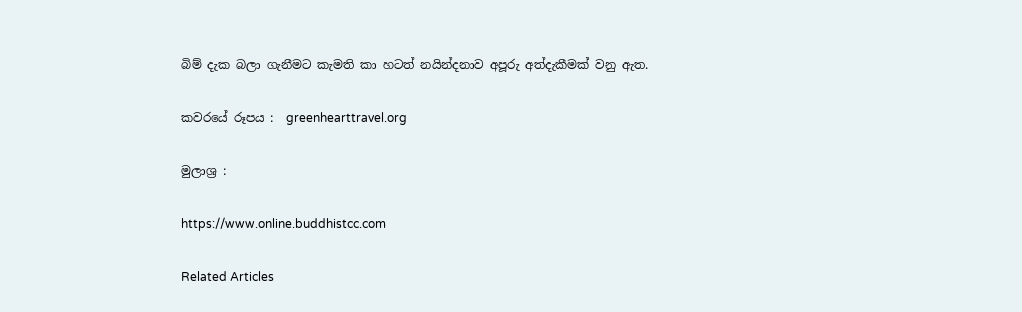බිම් දැක බලා ගැනීමට කැමති කා හටත් නයින්දනාව අපූරු අත්දැකීමක් වනු ඇත.

කවරයේ රූපය :  greenhearttravel.org

මුලාශ්‍ර :

https://www.online.buddhistcc.com

Related Articles